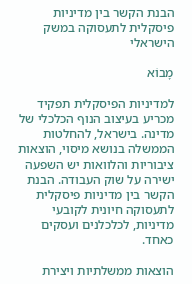הבנת הקשר בין מדיניות פיסקלית לתעסוקה במשק הישראלי

מָבוֹא

למדיניות הפיסקלית תפקיד מכריע בעיצוב הנוף הכלכלי של מדינה. בישראל, להחלטות הממשלה בנושא מיסוי, הוצאות ציבוריות והלוואות יש השפעה ישירה על שוק העבודה. הבנת הקשר בין מדיניות פיסקלית לתעסוקה חיונית לקובעי מדיניות, לכלכלנים ועסקים כאחד.

הוצאות ממשלתיות ויצירת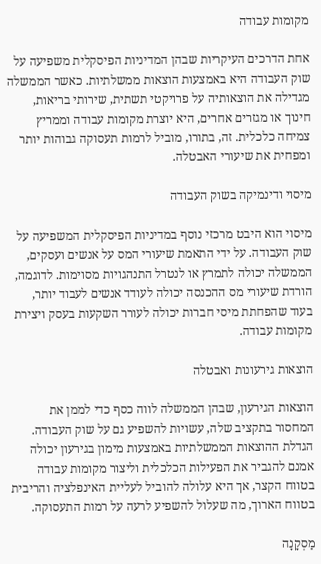מקומות עבודה

אחת הדרכים העיקריות שבהן המדיניות הפיסקלית משפיעה על שוק העבודה היא באמצעות הוצאות ממשלתיות. כאשר הממשלה מגדילה את הוצאותיה על פרויקטי תשתית, שירותי בריאות, חינוך או מגזרים אחרים, היא יוצרת מקומות עבודה וממריץ צמיחה כלכלית. זה, בתורו, מוביל לרמות תעסוקה גבוהות יותר ומפחית את שיעורי האבטלה.

מיסוי ודינמיקה בשוק העבודה

מיסוי הוא היבט מרכזי נוסף במדיניות הפיסקלית המשפיעה על שוק העבודה. על ידי התאמת שיעורי המס על אנשים ועסקים, הממשלה יכולה לתמרץ או לנטרל התנהגויות מסוימות. לדוגמה, הורדת שיעורי מס ההכנסה יכולה לעודד אנשים לעבוד יותר, בעוד שהפחתת מיסי חברות יכולה לעורר השקעות בעסק ויצירת מקומות עבודה.

הוצאות גירעונות ואבטלה

הוצאות הגירעון, שבהן הממשלה לווה כסף כדי לממן את המחסור בתקציב שלה, עשויות להשפיע גם על שוק העבודה. הגדלת ההוצאות הממשלתיות באמצעות מימון בגירעון יכולה אמנם להגביר את הפעילות הכלכלית וליצור מקומות עבודה בטווח הקצר, אך היא עלולה להוביל לעליית האינפלציה והריבית בטווח הארוך, מה שעלול להשפיע לרעה על רמות התעסוקה.

מַסְקָנָה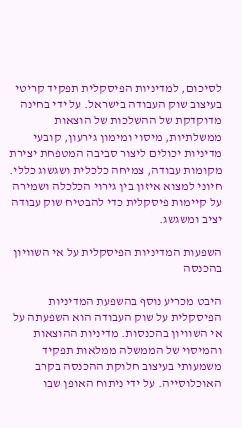לסיכום, למדיניות הפיסקלית תפקיד קריטי בעיצוב שוק העבודה בישראל. על ידי בחינה מדוקדקת של ההשלכות של הוצאות ממשלתיות, מיסוי ומימון גירעון, קובעי מדיניות יכולים ליצור סביבה המטפחת יצירת מקומות עבודה, צמיחה כלכלית ושגשוג כללי. חיוני למצוא איזון בין גירוי הכלכלה ושמירה על קיימות פיסקלית כדי להבטיח שוק עבודה יציב ומשגשג.

השפעות המדיניות הפיסקלית על אי השוויון בהכנסה

היבט מכריע נוסף בהשפעת המדיניות הפיסקלית על שוק העבודה הוא השפעתה על אי השוויון בהכנסות. מדיניות ההוצאות והמיסוי של הממשלה ממלאות תפקיד משמעותי בעיצוב חלוקת ההכנסה בקרב האוכלוסייה. על ידי ניתוח האופן שבו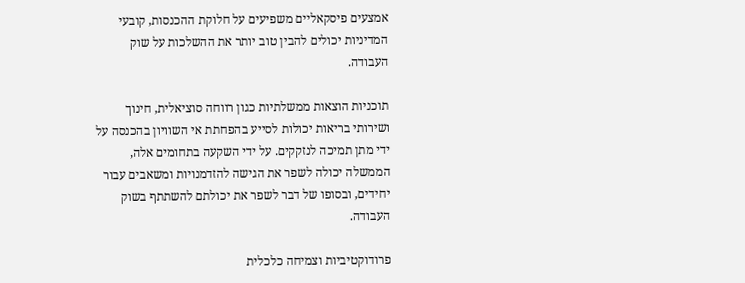אמצעים פיסקאליים משפיעים על חלוקת ההכנסות, קובעי המדיניות יכולים להבין טוב יותר את ההשלכות על שוק העבודה.

תוכניות הוצאות ממשלתיות כגון רווחה סוציאלית, חינוך ושירותי בריאות יכולות לסייע בהפחתת אי השוויון בהכנסה על ידי מתן תמיכה לנזקקים. על ידי השקעה בתחומים אלה, הממשלה יכולה לשפר את הגישה להזדמנויות ומשאבים עבור יחידים, ובסופו של דבר לשפר את יכולתם להשתתף בשוק העבודה.

פרודוקטיביות וצמיחה כלכלית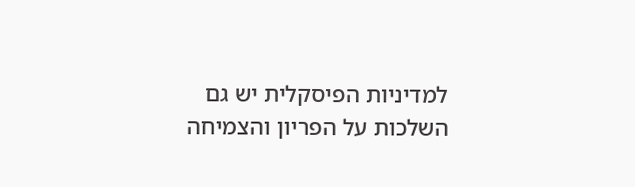למדיניות הפיסקלית יש גם השלכות על הפריון והצמיחה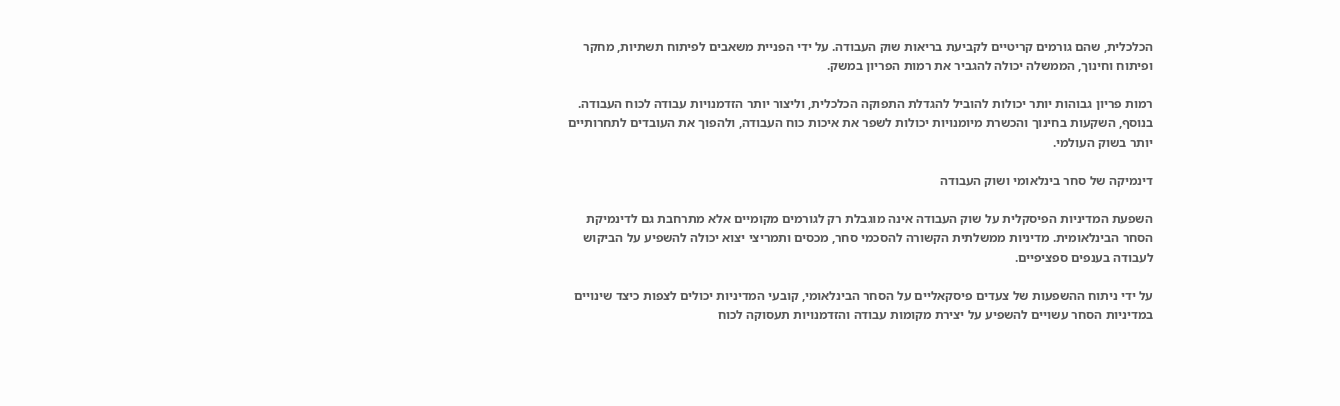הכלכלית, שהם גורמים קריטיים לקביעת בריאות שוק העבודה. על ידי הפניית משאבים לפיתוח תשתיות, מחקר ופיתוח וחינוך, הממשלה יכולה להגביר את רמות הפריון במשק.

רמות פריון גבוהות יותר יכולות להוביל להגדלת התפוקה הכלכלית, וליצור יותר הזדמנויות עבודה לכוח העבודה. בנוסף, השקעות בחינוך והכשרת מיומנויות יכולות לשפר את איכות כוח העבודה, ולהפוך את העובדים לתחרותיים יותר בשוק העולמי.

דינמיקה של סחר בינלאומי ושוק העבודה

השפעת המדיניות הפיסקלית על שוק העבודה אינה מוגבלת רק לגורמים מקומיים אלא מתרחבת גם לדינמיקת הסחר הבינלאומית. מדיניות ממשלתית הקשורה להסכמי סחר, מכסים ותמריצי יצוא יכולה להשפיע על הביקוש לעבודה בענפים ספציפיים.

על ידי ניתוח ההשפעות של צעדים פיסקאליים על הסחר הבינלאומי, קובעי המדיניות יכולים לצפות כיצד שינויים במדיניות הסחר עשויים להשפיע על יצירת מקומות עבודה והזדמנויות תעסוקה לכוח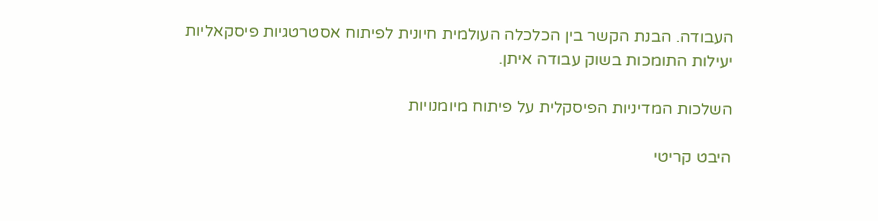העבודה. הבנת הקשר בין הכלכלה העולמית חיונית לפיתוח אסטרטגיות פיסקאליות יעילות התומכות בשוק עבודה איתן.

השלכות המדיניות הפיסקלית על פיתוח מיומנויות

היבט קריטי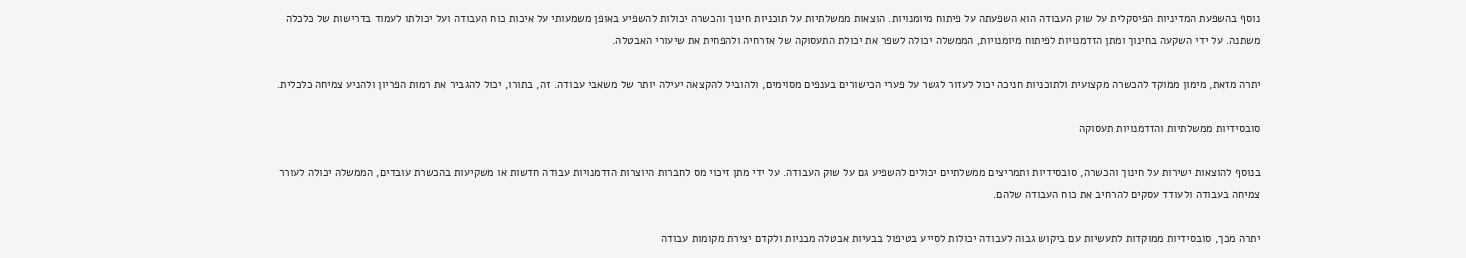נוסף בהשפעת המדיניות הפיסקלית על שוק העבודה הוא השפעתה על פיתוח מיומנויות. הוצאות ממשלתיות על תוכניות חינוך והכשרה יכולות להשפיע באופן משמעותי על איכות כוח העבודה ועל יכולתו לעמוד בדרישות של כלכלה משתנה. על ידי השקעה בחינוך ומתן הזדמנויות לפיתוח מיומנויות, הממשלה יכולה לשפר את יכולת התעסוקה של אזרחיה ולהפחית את שיעורי האבטלה.

יתרה מזאת, מימון ממוקד להכשרה מקצועית ולתוכניות חניכה יכול לעזור לגשר על פערי הכישורים בענפים מסוימים, ולהוביל להקצאה יעילה יותר של משאבי עבודה. זה, בתורו, יכול להגביר את רמות הפריון ולהניע צמיחה כלכלית.

סובסידיות ממשלתיות והזדמנויות תעסוקה

בנוסף להוצאות ישירות על חינוך והכשרה, סובסידיות ותמריצים ממשלתיים יכולים להשפיע גם על שוק העבודה. על ידי מתן זיכוי מס לחברות היוצרות הזדמנויות עבודה חדשות או משקיעות בהכשרת עובדים, הממשלה יכולה לעורר צמיחה בעבודה ולעודד עסקים להרחיב את כוח העבודה שלהם.

יתרה מכך, סובסידיות ממוקדות לתעשיות עם ביקוש גבוה לעבודה יכולות לסייע בטיפול בבעיות אבטלה מבניות ולקדם יצירת מקומות עבודה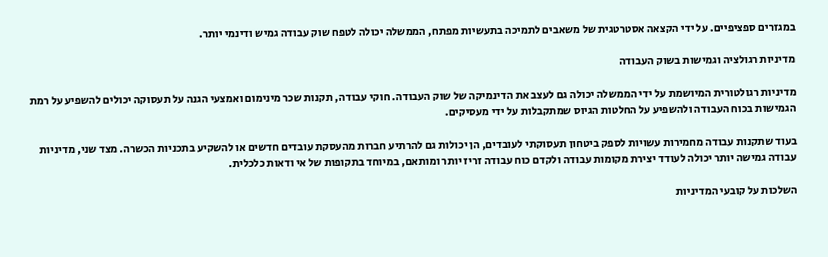במגזרים ספציפיים. על ידי הקצאה אסטרטגית של משאבים לתמיכה בתעשיות מפתח, הממשלה יכולה לטפח שוק עבודה גמיש ודינמי יותר.

מדיניות רגולציה וגמישות בשוק העבודה

מדיניות רגולטורית המיושמת על ידי הממשלה יכולה גם לעצב את הדינמיקה של שוק העבודה. חוקי עבודה, תקנות שכר מינימום ואמצעי הגנה על תעסוקה יכולים להשפיע על רמת הגמישות בכוח העבודה ולהשפיע על החלטות הגיוס שמתקבלות על ידי מעסיקים.

בעוד שתקנות עבודה מחמירות עשויות לספק ביטחון תעסוקתי לעובדים, הן יכולות גם להרתיע חברות מהעסקת עובדים חדשים או להשקיע בתכניות הכשרה. מצד שני, מדיניות עבודה גמישה יותר יכולה לעודד יצירת מקומות עבודה ולקדם כוח עבודה זריז יותר ומותאם, במיוחד בתקופות של אי ודאות כלכלית.

השלכות על קובעי המדיניות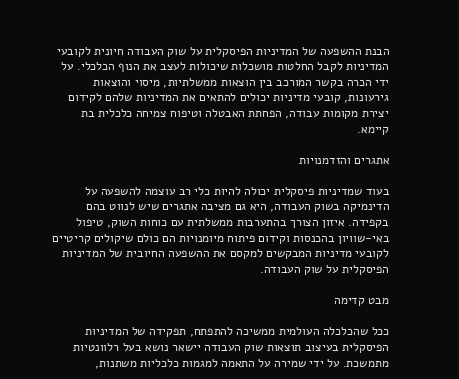הבנת ההשפעה של המדיניות הפיסקלית על שוק העבודה חיונית לקובעי המדיניות לקבל החלטות מושכלות שיכולות לעצב את הנוף הכלכלי. על ידי הכרה בקשר המורכב בין הוצאות ממשלתיות, מיסוי והוצאות גירעונות, קובעי מדיניות יכולים להתאים את המדיניות שלהם לקידום יצירת מקומות עבודה, הפחתת האבטלה וטיפוח צמיחה כלכלית בת קיימא.

אתגרים והזדמנויות

בעוד שמדיניות פיסקלית יכולה להיות כלי רב עוצמה להשפעה על הדינמיקה בשוק העבודה, היא גם מציבה אתגרים שיש לנווט בהם בקפידה. איזון הצורך בהתערבות ממשלתית עם כוחות השוק, טיפול באי-שוויון בהכנסות וקידום פיתוח מיומנויות הם כולם שיקולים קריטיים לקובעי מדיניות המבקשים למקסם את ההשפעה החיובית של המדיניות הפיסקלית על שוק העבודה.

מבט קדימה

ככל שהכלכלה העולמית ממשיכה להתפתח, תפקידה של המדיניות הפיסקלית בעיצוב תוצאות שוק העבודה יישאר נושא בעל רלוונטיות מתמשכת. על ידי שמירה על התאמה למגמות כלכליות משתנות,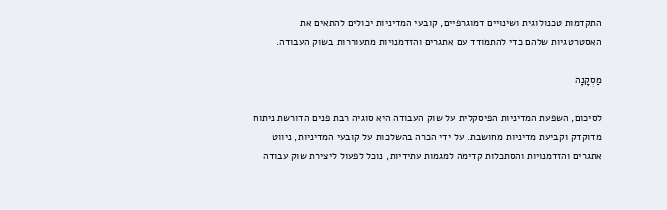התקדמות טכנולוגית ושינויים דמוגרפיים, קובעי המדיניות יכולים להתאים את האסטרטגיות שלהם כדי להתמודד עם אתגרים והזדמנויות מתעוררות בשוק העבודה.

מַסְקָנָה

לסיכום, השפעת המדיניות הפיסקלית על שוק העבודה היא סוגיה רבת פנים הדורשת ניתוח מדוקדק וקביעת מדיניות מחושבת. על ידי הכרה בהשלכות על קובעי המדיניות, ניווט אתגרים והזדמנויות והסתכלות קדימה למגמות עתידיות, נוכל לפעול ליצירת שוק עבודה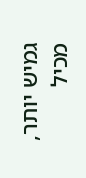גמיש יותר, מכיל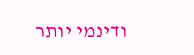ודינמי יותר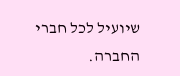שיועיל לכל חברי החברה.